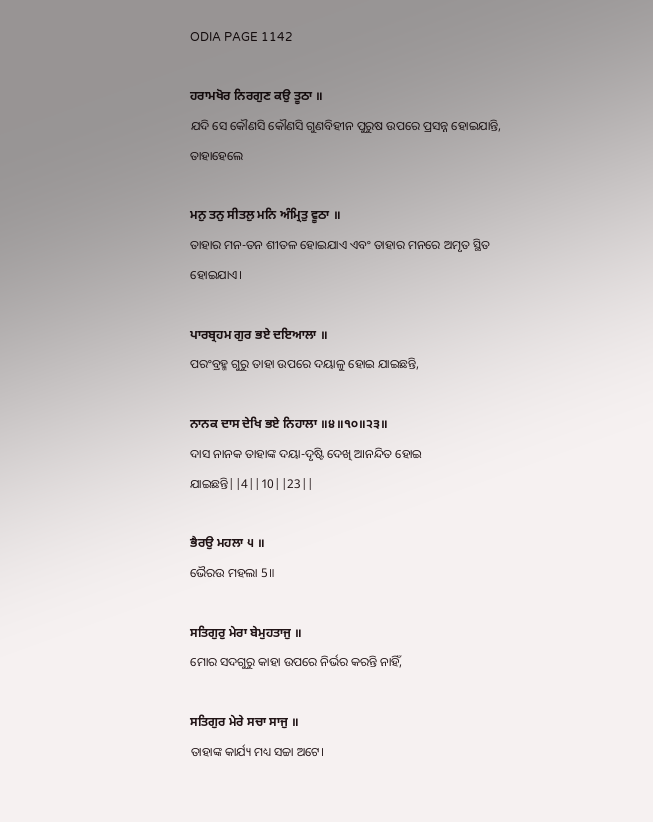ODIA PAGE 1142

ਹਰਾਮਖੋਰ ਨਿਰਗੁਣ ਕਉ ਤੂਠਾ ॥
ଯଦି ସେ କୌଣସି କୌଣସି ଗୁଣବିହୀନ ପୁରୁଷ ଉପରେ ପ୍ରସନ୍ନ ହୋଇଯାନ୍ତି, ତାହାହେଲେ

ਮਨੁ ਤਨੁ ਸੀਤਲੁ ਮਨਿ ਅੰਮ੍ਰਿਤੁ ਵੂਠਾ ॥
ତାହାର ମନ-ତନ ଶୀତଳ ହୋଇଯାଏ ଏବଂ ତାହାର ମନରେ ଅମୃତ ସ୍ଥିତ ହୋଇଯାଏ।

ਪਾਰਬ੍ਰਹਮ ਗੁਰ ਭਏ ਦਇਆਲਾ ॥
ପରଂବ୍ରହ୍ମ ଗୁରୁ ତାହା ଉପରେ ଦୟାଳୁ ହୋଇ ଯାଇଛନ୍ତି,

ਨਾਨਕ ਦਾਸ ਦੇਖਿ ਭਏ ਨਿਹਾਲਾ ॥੪॥੧੦॥੨੩॥
ଦାସ ନାନକ ତାହାଙ୍କ ଦୟା-ଦୃଷ୍ଟି ଦେଖି ଆନନ୍ଦିତ ହୋଇ ଯାଇଛନ୍ତି||4||10||23||

ਭੈਰਉ ਮਹਲਾ ੫ ॥
ଭୈରଉ ମହଲା 5॥

ਸਤਿਗੁਰੁ ਮੇਰਾ ਬੇਮੁਹਤਾਜੁ ॥
ମୋର ସଦଗୁରୁ କାହା ଉପରେ ନିର୍ଭର କରନ୍ତି ନାହିଁ,

ਸਤਿਗੁਰ ਮੇਰੇ ਸਚਾ ਸਾਜੁ ॥
ତାହାଙ୍କ କାର୍ଯ୍ୟ ମଧ୍ୟ ସଚ୍ଚା ଅଟେ।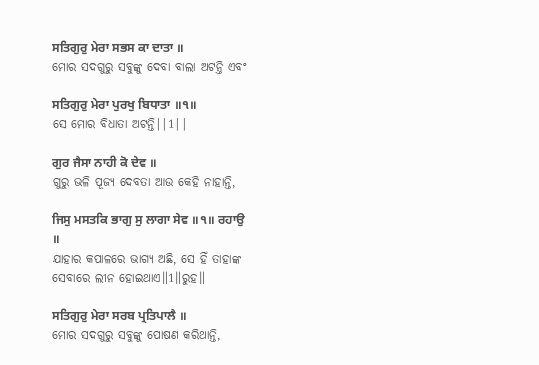ਸਤਿਗੁਰੁ ਮੇਰਾ ਸਭਸ ਕਾ ਦਾਤਾ ॥
ମୋର ସଦଗୁରୁ ସବୁଙ୍କୁ ଦେବା ବାଲା ଅଟନ୍ତି ଏବଂ

ਸਤਿਗੁਰੁ ਮੇਰਾ ਪੁਰਖੁ ਬਿਧਾਤਾ ॥੧॥
ସେ ମୋର ବିଧାତା ଅଟନ୍ତି||1||

ਗੁਰ ਜੈਸਾ ਨਾਹੀ ਕੋ ਦੇਵ ॥
ଗୁରୁ ଭଳି ପୂଜ୍ୟ ଦେବତା ଆଉ କେହି ନାହାନ୍ତି,

ਜਿਸੁ ਮਸਤਕਿ ਭਾਗੁ ਸੁ ਲਾਗਾ ਸੇਵ ॥੧॥ ਰਹਾਉ ॥
ଯାହାର କପାଳରେ ଭାଗ୍ୟ ଅଛି, ସେ ହିଁ ତାହାଙ୍କ ସେବାରେ ଲୀନ ହୋଇଥାଏ॥1॥ରୁହ॥

ਸਤਿਗੁਰੁ ਮੇਰਾ ਸਰਬ ਪ੍ਰਤਿਪਾਲੈ ॥
ମୋର ସଦଗୁରୁ ସବୁଙ୍କୁ ପୋଷଣ କରିଥାନ୍ତି,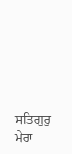ਸਤਿਗੁਰੁ ਮੇਰਾ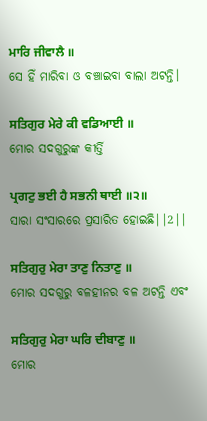ਮਾਰਿ ਜੀਵਾਲੈ ॥
ସେ ହିଁ ମାରିବା ଓ ବଞ୍ଚାଇବା ବାଲା ଅଟନ୍ତି।

ਸਤਿਗੁਰ ਮੇਰੇ ਕੀ ਵਡਿਆਈ ॥
ମୋର ସଦଗୁରୁଙ୍କ କୀର୍ତ୍ତି

ਪ੍ਰਗਟੁ ਭਈ ਹੈ ਸਭਨੀ ਥਾਈ ॥੨॥
ସାରା ସଂସାରରେ ପ୍ରସାରିତ ହୋଇଛି||2||

ਸਤਿਗੁਰੁ ਮੇਰਾ ਤਾਣੁ ਨਿਤਾਣੁ ॥
ମୋର ସଦଗୁରୁ ବଳହୀନର ବଳ ଅଟନ୍ତି ଏବଂ

ਸਤਿਗੁਰੁ ਮੇਰਾ ਘਰਿ ਦੀਬਾਣੁ ॥
ମୋର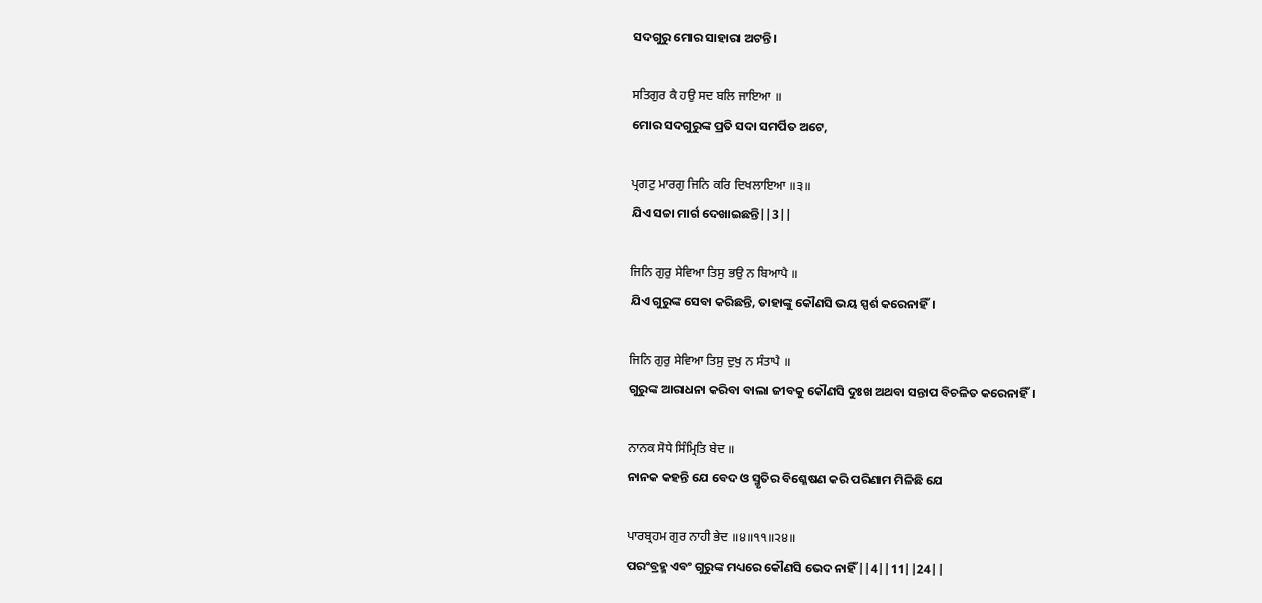ସଦଗୁରୁ ମୋର ସାହାରା ଅଟନ୍ତି।

ਸਤਿਗੁਰ ਕੈ ਹਉ ਸਦ ਬਲਿ ਜਾਇਆ ॥
ମୋର ସଦଗୁରୁଙ୍କ ପ୍ରତି ସଦା ସମର୍ପିତ ଅଟେ,

ਪ੍ਰਗਟੁ ਮਾਰਗੁ ਜਿਨਿ ਕਰਿ ਦਿਖਲਾਇਆ ॥੩॥
ଯିଏ ସଚ୍ଚା ମାର୍ଗ ଦେଖାଇଛନ୍ତି||3||

ਜਿਨਿ ਗੁਰੁ ਸੇਵਿਆ ਤਿਸੁ ਭਉ ਨ ਬਿਆਪੈ ॥
ଯିଏ ଗୁରୁଙ୍କ ସେବା କରିଛନ୍ତି, ତାହାଙ୍କୁ କୌଣସି ଭୟ ସ୍ପର୍ଶ କରେନାହିଁ।

ਜਿਨਿ ਗੁਰੁ ਸੇਵਿਆ ਤਿਸੁ ਦੁਖੁ ਨ ਸੰਤਾਪੈ ॥
ଗୁରୁଙ୍କ ଆରାଧନା କରିବା ବାଲା ଜୀବକୁ କୌଣସି ଦୁଃଖ ଅଥବା ସନ୍ତାପ ବିଚଳିତ କରେନାହିଁ।

ਨਾਨਕ ਸੋਧੇ ਸਿੰਮ੍ਰਿਤਿ ਬੇਦ ॥
ନାନକ କହନ୍ତି ଯେ ବେଦ ଓ ସ୍ମୃତିର ବିଶ୍ଳେଷଣ କରି ପରିଣାମ ମିଳିଛି ଯେ

ਪਾਰਬ੍ਰਹਮ ਗੁਰ ਨਾਹੀ ਭੇਦ ॥੪॥੧੧॥੨੪॥
ପରଂବ୍ରହ୍ମ ଏବଂ ଗୁରୁଙ୍କ ମଧ୍ୟରେ କୌଣସି ଭେଦ ନାହିଁ||4||11||24||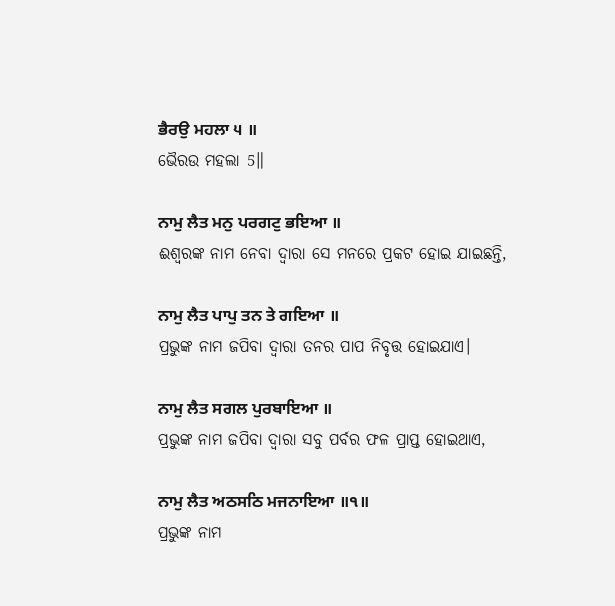ਭੈਰਉ ਮਹਲਾ ੫ ॥
ଭୈରଉ ମହଲା 5॥

ਨਾਮੁ ਲੈਤ ਮਨੁ ਪਰਗਟੁ ਭਇਆ ॥
ଈଶ୍ଵରଙ୍କ ନାମ ନେବା ଦ୍ଵାରା ସେ ମନରେ ପ୍ରକଟ ହୋଇ ଯାଇଛନ୍ତି,

ਨਾਮੁ ਲੈਤ ਪਾਪੁ ਤਨ ਤੇ ਗਇਆ ॥
ପ୍ରଭୁଙ୍କ ନାମ ଜପିବା ଦ୍ଵାରା ତନର ପାପ ନିବୃତ୍ତ ହୋଇଯାଏ।

ਨਾਮੁ ਲੈਤ ਸਗਲ ਪੁਰਬਾਇਆ ॥
ପ୍ରଭୁଙ୍କ ନାମ ଜପିବା ଦ୍ଵାରା ସବୁ ପର୍ବର ଫଳ ପ୍ରାପ୍ତ ହୋଇଥାଏ,

ਨਾਮੁ ਲੈਤ ਅਠਸਠਿ ਮਜਨਾਇਆ ॥੧॥
ପ୍ରଭୁଙ୍କ ନାମ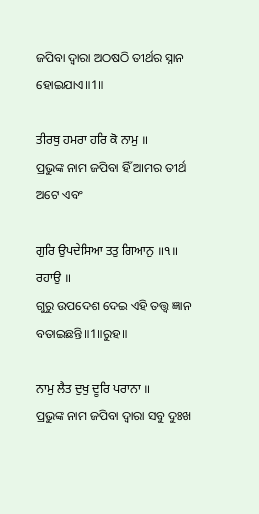ଜପିବା ଦ୍ଵାରା ଅଠଷଠି ତୀର୍ଥର ସ୍ନାନ ହୋଇଯାଏ॥1॥

ਤੀਰਥੁ ਹਮਰਾ ਹਰਿ ਕੋ ਨਾਮੁ ॥
ପ୍ରଭୁଙ୍କ ନାମ ଜପିବା ହିଁ ଆମର ତୀର୍ଥ ଅଟେ ଏବଂ

ਗੁਰਿ ਉਪਦੇਸਿਆ ਤਤੁ ਗਿਆਨੁ ॥੧॥ ਰਹਾਉ ॥
ଗୁରୁ ଉପଦେଶ ଦେଇ ଏହି ତତ୍ତ୍ଵ ଜ୍ଞାନ ବତାଇଛନ୍ତି॥1॥ରୁହ॥

ਨਾਮੁ ਲੈਤ ਦੁਖੁ ਦੂਰਿ ਪਰਾਨਾ ॥
ପ୍ରଭୁଙ୍କ ନାମ ଜପିବା ଦ୍ଵାରା ସବୁ ଦୁଃଖ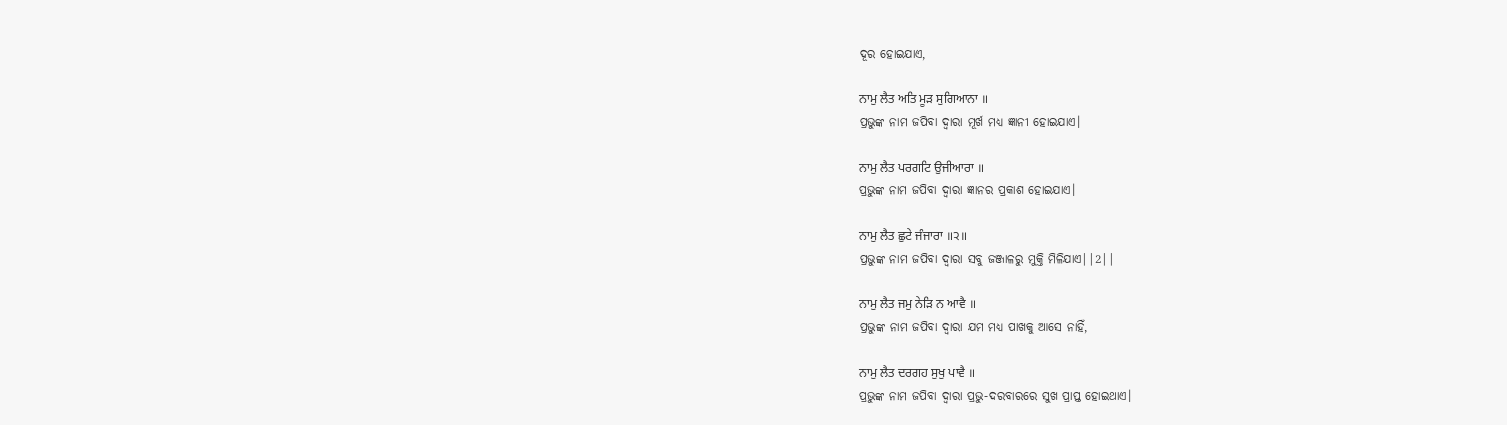ଦୂର ହୋଇଯାଏ,

ਨਾਮੁ ਲੈਤ ਅਤਿ ਮੂੜ ਸੁਗਿਆਨਾ ॥
ପ୍ରଭୁଙ୍କ ନାମ ଜପିବା ଦ୍ଵାରା ମୂର୍ଖ ମଧ୍ୟ ଜ୍ଞାନୀ ହୋଇଯାଏ।

ਨਾਮੁ ਲੈਤ ਪਰਗਟਿ ਉਜੀਆਰਾ ॥
ପ୍ରଭୁଙ୍କ ନାମ ଜପିବା ଦ୍ଵାରା ଜ୍ଞାନର ପ୍ରକାଶ ହୋଇଯାଏ।

ਨਾਮੁ ਲੈਤ ਛੁਟੇ ਜੰਜਾਰਾ ॥੨॥
ପ୍ରଭୁଙ୍କ ନାମ ଜପିବା ଦ୍ଵାରା ସବୁ ଜଞ୍ଜାଳରୁ ମୁକ୍ତି ମିଳିଯାଏ||2||

ਨਾਮੁ ਲੈਤ ਜਮੁ ਨੇੜਿ ਨ ਆਵੈ ॥
ପ୍ରଭୁଙ୍କ ନାମ ଜପିବା ଦ୍ଵାରା ଯମ ମଧ୍ୟ ପାଖକୁ ଆସେ ନାହିଁ,

ਨਾਮੁ ਲੈਤ ਦਰਗਹ ਸੁਖੁ ਪਾਵੈ ॥
ପ୍ରଭୁଙ୍କ ନାମ ଜପିବା ଦ୍ଵାରା ପ୍ରଭୁ-ଦରବାରରେ ସୁଖ ପ୍ରାପ୍ତ ହୋଇଥାଏ।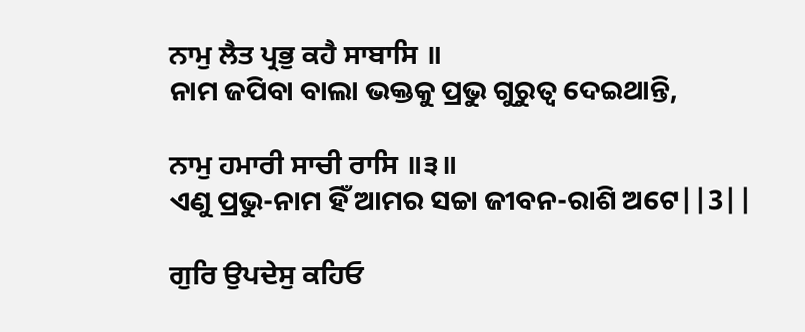ਨਾਮੁ ਲੈਤ ਪ੍ਰਭੁ ਕਹੈ ਸਾਬਾਸਿ ॥
ନାମ ଜପିବା ବାଲା ଭକ୍ତକୁ ପ୍ରଭୁ ଗୁରୁତ୍ଵ ଦେଇଥାନ୍ତି,

ਨਾਮੁ ਹਮਾਰੀ ਸਾਚੀ ਰਾਸਿ ॥੩॥
ଏଣୁ ପ୍ରଭୁ-ନାମ ହିଁ ଆମର ସଚ୍ଚା ଜୀବନ-ରାଶି ଅଟେ||3||

ਗੁਰਿ ਉਪਦੇਸੁ ਕਹਿਓ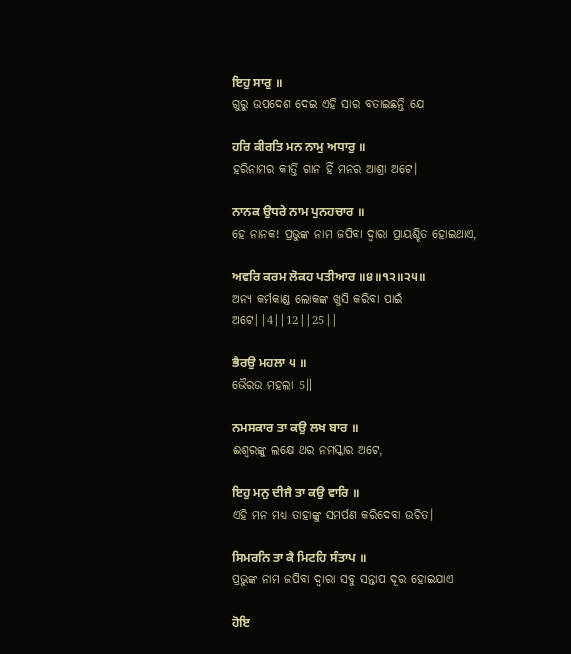ਇਹੁ ਸਾਰੁ ॥
ଗୁରୁ ଉପଦେଶ ଦେଇ ଏହି ସାର ବତାଇଛନ୍ତି ଯେ

ਹਰਿ ਕੀਰਤਿ ਮਨ ਨਾਮੁ ਅਧਾਰੁ ॥
ହରିନାମର କୀର୍ତ୍ତି ଗାନ ହିଁ ମନର ଆଶ୍ରା ଅଟେ।

ਨਾਨਕ ਉਧਰੇ ਨਾਮ ਪੁਨਹਚਾਰ ॥
ହେ ନାନକ! ପ୍ରଭୁଙ୍କ ନାମ ଜପିବା ଦ୍ଵାରା ପ୍ରାୟଶ୍ଚିତ ହୋଇଥାଏ,

ਅਵਰਿ ਕਰਮ ਲੋਕਹ ਪਤੀਆਰ ॥੪॥੧੨॥੨੫॥
ଅନ୍ୟ କର୍ମକାଣ୍ଡ ଲୋକଙ୍କ ଖୁସି କରିବା ପାଇଁ ଅଟେ||4||12||25||

ਭੈਰਉ ਮਹਲਾ ੫ ॥
ଭୈରଉ ମହଲା 5॥

ਨਮਸਕਾਰ ਤਾ ਕਉ ਲਖ ਬਾਰ ॥
ଈଶ୍ଵରଙ୍କୁ ଲକ୍ଷେ ଥର ନମସ୍କାର ଅଟେ,

ਇਹੁ ਮਨੁ ਦੀਜੈ ਤਾ ਕਉ ਵਾਰਿ ॥
ଏହି ମନ ମଧ୍ୟ ତାହାଙ୍କୁ ସମର୍ପଣ କରିଦେବା ଉଚିତ।

ਸਿਮਰਨਿ ਤਾ ਕੈ ਮਿਟਹਿ ਸੰਤਾਪ ॥
ପ୍ରଭୁଙ୍କ ନାମ ଜପିବା ଦ୍ଵାରା ସବୁ ସନ୍ତାପ ଦୂର ହୋଇଯାଏ

ਹੋਇ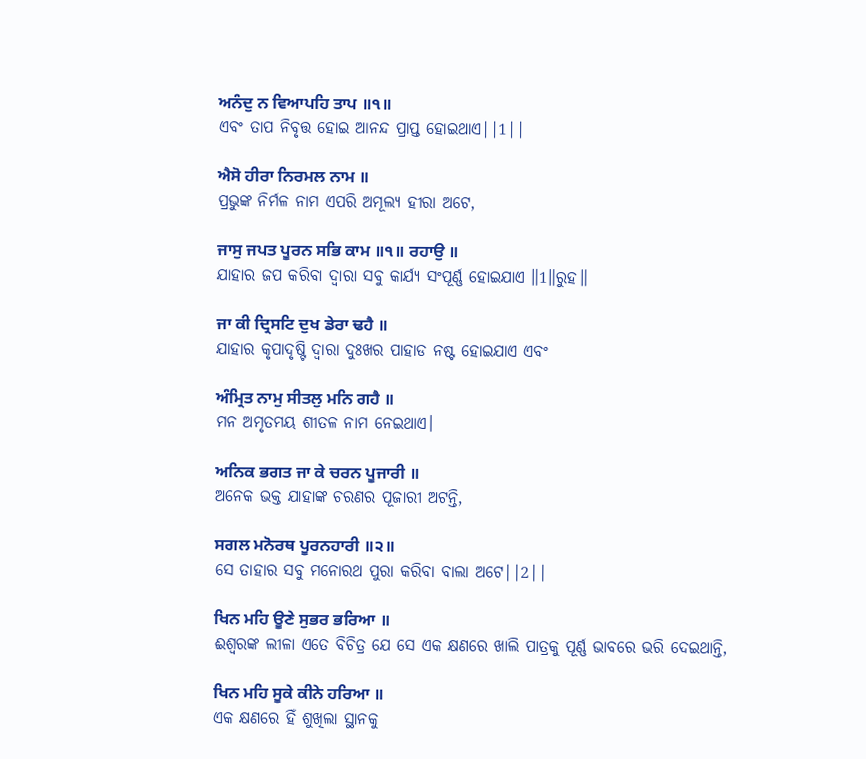ਅਨੰਦੁ ਨ ਵਿਆਪਹਿ ਤਾਪ ॥੧॥
ଏବଂ ତାପ ନିବୃତ୍ତ ହୋଇ ଆନନ୍ଦ ପ୍ରାପ୍ତ ହୋଇଥାଏ||1||

ਐਸੋ ਹੀਰਾ ਨਿਰਮਲ ਨਾਮ ॥
ପ୍ରଭୁଙ୍କ ନିର୍ମଳ ନାମ ଏପରି ଅମୂଲ୍ୟ ହୀରା ଅଟେ,

ਜਾਸੁ ਜਪਤ ਪੂਰਨ ਸਭਿ ਕਾਮ ॥੧॥ ਰਹਾਉ ॥
ଯାହାର ଜପ କରିବା ଦ୍ଵାରା ସବୁ କାର୍ଯ୍ୟ ସଂପୂର୍ଣ୍ଣ ହୋଇଯାଏ ॥1॥ରୁହ॥

ਜਾ ਕੀ ਦ੍ਰਿਸਟਿ ਦੁਖ ਡੇਰਾ ਢਹੈ ॥
ଯାହାର କୃପାଦୃଷ୍ଟି ଦ୍ଵାରା ଦୁଃଖର ପାହାଡ ନଷ୍ଟ ହୋଇଯାଏ ଏବଂ

ਅੰਮ੍ਰਿਤ ਨਾਮੁ ਸੀਤਲੁ ਮਨਿ ਗਹੈ ॥
ମନ ଅମୃତମୟ ଶୀତଳ ନାମ ନେଇଥାଏ।

ਅਨਿਕ ਭਗਤ ਜਾ ਕੇ ਚਰਨ ਪੂਜਾਰੀ ॥
ଅନେକ ଭକ୍ତ ଯାହାଙ୍କ ଚରଣର ପୂଜାରୀ ଅଟନ୍ତି,

ਸਗਲ ਮਨੋਰਥ ਪੂਰਨਹਾਰੀ ॥੨॥
ସେ ତାହାର ସବୁ ମନୋରଥ ପୁରା କରିବା ବାଲା ଅଟେ||2||

ਖਿਨ ਮਹਿ ਊਣੇ ਸੁਭਰ ਭਰਿਆ ॥
ଈଶ୍ଵରଙ୍କ ଲୀଳା ଏତେ ବିଚିତ୍ର ଯେ ସେ ଏକ କ୍ଷଣରେ ଖାଲି ପାତ୍ରକୁ ପୂର୍ଣ୍ଣ ଭାବରେ ଭରି ଦେଇଥାନ୍ତି,

ਖਿਨ ਮਹਿ ਸੂਕੇ ਕੀਨੇ ਹਰਿਆ ॥
ଏକ କ୍ଷଣରେ ହିଁ ଶୁଖିଲା ସ୍ଥାନକୁ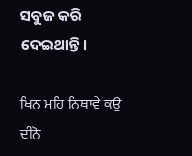ସବୁଜ କରି ଦେଇଥାନ୍ତି।

ਖਿਨ ਮਹਿ ਨਿਥਾਵੇ ਕਉ ਦੀਨੋ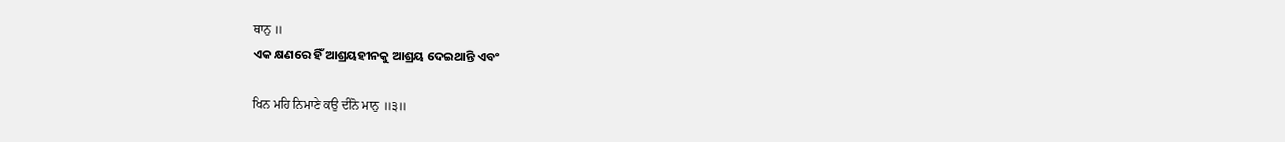ਥਾਨੁ ॥
ଏକ କ୍ଷଣରେ ହିଁ ଆଶ୍ରୟହୀନକୁ ଆଶ୍ରୟ ଦେଇଥାନ୍ତି ଏବଂ

ਖਿਨ ਮਹਿ ਨਿਮਾਣੇ ਕਉ ਦੀਨੋ ਮਾਨੁ ॥੩॥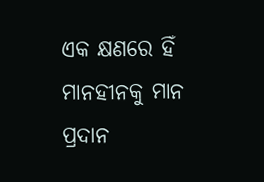ଏକ କ୍ଷଣରେ ହିଁ ମାନହୀନକୁ ମାନ ପ୍ରଦାନ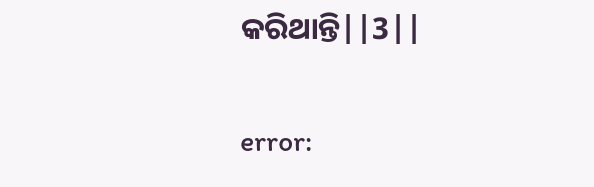କରିଥାନ୍ତି||3||

error: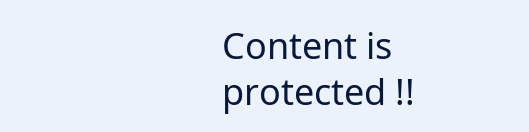Content is protected !!